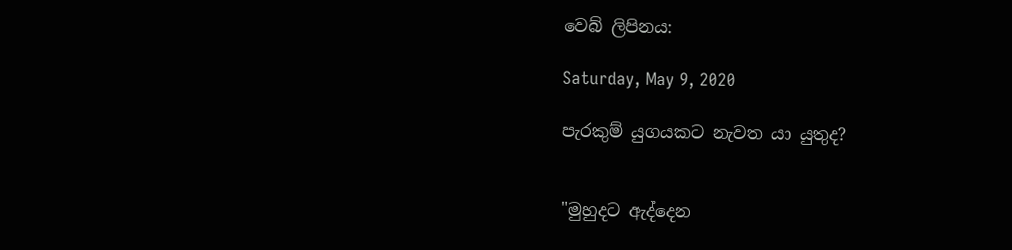වෙබ් ලිපිනය:

Saturday, May 9, 2020

පැරකුම් යුගයකට නැවත යා යුතුද?


"මුහුදට ඇද්දෙන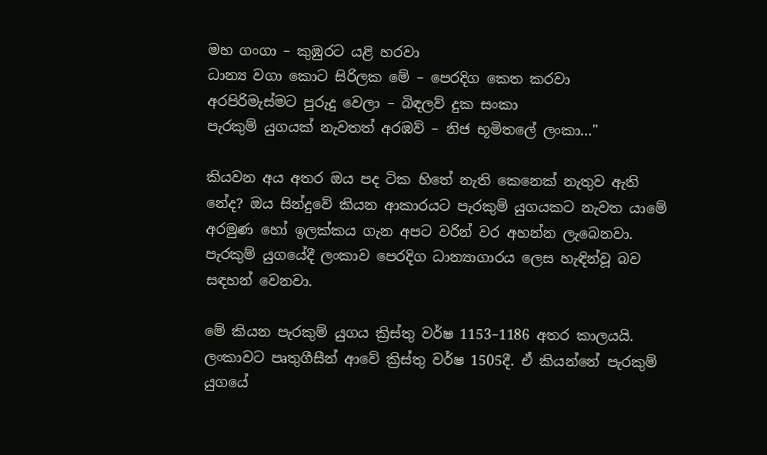මහ ගංගා – කුඹුරට යළි හරවා
ධාන්‍ය වගා කොට සිරිලක මේ – පෙරදිග කෙත කරවා
අරපිරිමැස්මට පුරුදු වෙලා – බිඳලව් දුක සංකා
පැරකුම් යුගයක් නැවතත් අරඹව් – නිජ භූමිතලේ ලංකා..."

කියවන අය අතර ඔය පද ටික හිතේ නැති කෙනෙක් නැතුව ඇති නේද? ඔය සින්දුවේ කියන ආකාරයට පැරකුම් යුගයකට නැවත යාමේ අරමුණ හෝ ඉලක්කය ගැන අපට වරින් වර අහන්න ලැබෙනවා. පැරකුම් යුගයේදී ලංකාව පෙරදිග ධාන්‍යාගාරය ලෙස හැඳින්වූ බව සඳහන් වෙනවා.

මේ කියන පැරකුම් යුගය ක්‍රිස්තු වර්ෂ 1153–1186 අතර කාලයයි. ලංකාවට පෘතුගීසීන් ආවේ ක්‍රිස්තු වර්ෂ 1505දී. ඒ කියන්නේ පැරකුම් යුගයේ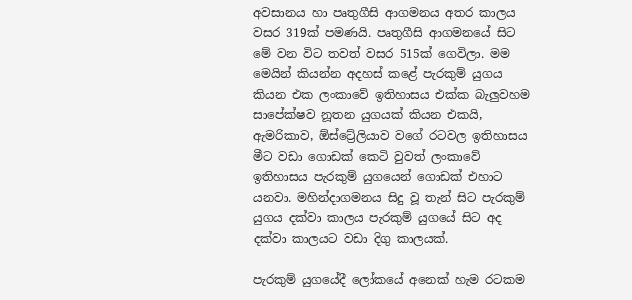අවසානය හා පෘතුගීසි ආගමනය අතර කාලය වසර 319ක් පමණයි. පෘතුගීසි ආගමනයේ සිට මේ වන විට තවත් වසර 515ක් ගෙවිලා. මම මෙයින් කියන්න අදහස් කළේ පැරකුම් යුගය කියන එක ලංකාවේ ඉතිහාසය එක්ක බැලුවහම සාපේක්ෂව නූතන යුගයක් කියන එකයි, ඇමරිකාව, ඕස්ට්‍රේලියාව වගේ රටවල ඉතිහාසය මීට වඩා ගොඩක් කෙටි වුවත් ලංකාවේ ඉතිහාසය පැරකුම් යුගයෙන් ගොඩක් එහාට යනවා. මහින්දාගමනය සිදු වූ තැන් සිට පැරකුම් යුගය දක්වා කාලය පැරකුම් යුගයේ සිට අද දක්වා කාලයට වඩා දිගු කාලයක්.

පැරකුම් යුගයේදී ලෝකයේ අනෙක් හැම රටකම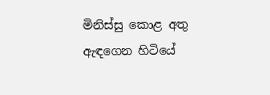මිනිස්සු කොළ අතු ඇඳගෙන හිටියේ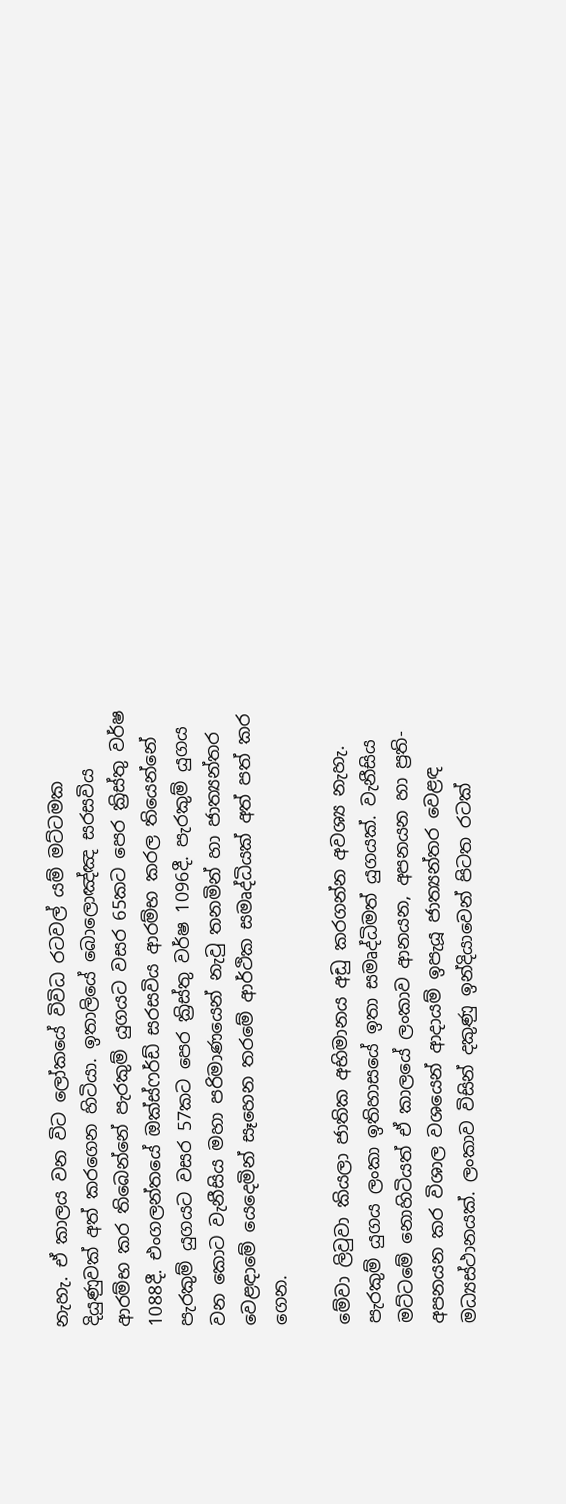නැහැ. ඒ කාලය වන විට ලෝකයේ විවිධ රටවල් යම් මට්ටමක දියුණුවක් අත් කරගෙන හිටියා. ඉතාලියේ බොලොඤ්ඤ සරසවිය ආරම්භ කර තිබෙන්නේ පැරකුම් යුගයට වසර 65කට පෙර ක්‍රිස්තු වර්ෂ 1088දී. එංගලන්තයේ ඔක්ස්ෆර්ඩ් සරසවිය ආරම්භ කරල තියෙන්නේ පැරකුම් යුගයට වසර 57කට පෙර ක්‍රිස්තු වර්ෂ 1096දී. පැරකුම් යුගය වන කොට වැනීසිය මහා පරිමාණයෙන් නැවු තනමින් හා ජාත්‍යන්තර වෙළඳාමේ යෙදෙමින් සෑහෙන තරමේ ආර්ථික සමෘද්ධියක් අත් පත් කර ගෙන.

මේවා ලිවුවා කියලා ජාතික අභිමානය අඩු කරගන්න අවශ්‍ය නැහැ. පැරකුම් යුගය ලංකා ඉතිහාසයේ ඉතා සමෘද්ධිමත් යුගයක්. වැනීසිය මට්ටමේ නොහිටියත් ඒ කාලයේ ලංකාව ආනයන, අපනයන හා ප්‍රති-අපනයන කර විශාල වශයෙන් ආදායම් ඉපැයූ ජාත්‍යන්තර වෙළඳ මධ්‍යස්ථානයක්. ලංකාව විසින් දකුණු ඉන්දියාවෙන් පිටත රටක්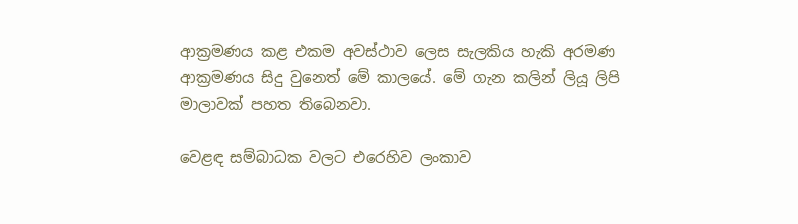ආක්‍රමණය කළ එකම අවස්ථාව ලෙස සැලකිය හැකි අරමණ ආක්‍රමණය සිදු වුනෙත් මේ කාලයේ. මේ ගැන කලින් ලියූ ලිපි මාලාවක් පහත තිබෙනවා.

වෙළඳ සම්බාධක වලට එරෙහිව ලංකාව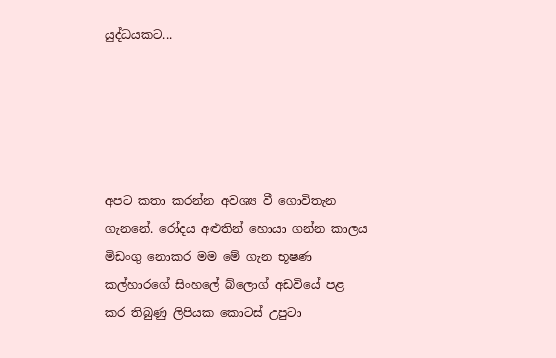යුද්ධයකට...





අපට කතා කරන්න අවශ්‍ය වී ගොවිතැන ගැනනේ. රෝදය අළුතින් හොයා ගන්න කාලය මිඩංගු නොකර මම මේ ගැන භූෂණ කල්හාරගේ සිංහලේ බ්ලොග් අඩවියේ පළ කර තිබුණු ලිපියක කොටස් උපුටා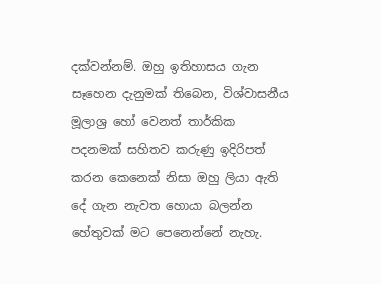දක්වන්නම්. ඔහු ඉතිහාසය ගැන සෑහෙන දැනුමක් තිබෙන, විශ්වාසනීය මූලාශ්‍ර හෝ වෙනත් තාර්කික පදනමක් සහිතව කරුණු ඉදිරිපත් කරන කෙනෙක් නිසා ඔහු ලියා ඇති දේ ගැන නැවත හොයා බලන්න හේතුවක් මට පෙනෙන්නේ නැහැ.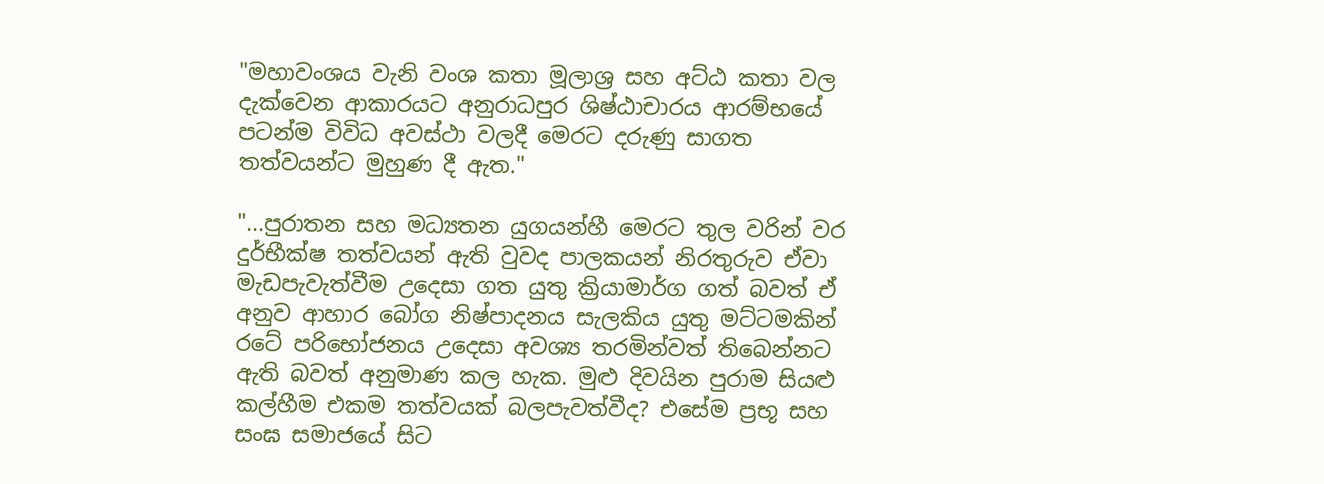"මහාවංශය වැනි වංශ කතා මූලාශ්‍ර සහ අට්ඨ කතා වල දැක්වෙන ආකාරයට අනුරාධපුර ශිෂ්ඨාචාරය ආරම්භයේ පටන්ම විවිධ අවස්ථා වලදී මෙරට දරුණු සාගත තත්වයන්ට මුහුණ දී ඇත."

"...පුරාතන සහ මධ්‍යතන යුගයන්හී මෙරට තුල වරින් වර දුර්භීක්ෂ තත්වයන් ඇති වුවද පාලකයන් නිරතුරුව ඒවා මැඩපැවැත්වීම උදෙසා ගත යුතු ක්‍රියාමාර්ග ගත් බවත් ඒ අනුව ආහාර බෝග නිෂ්පාදනය සැලකිය යුතු මට්ටමකින් රටේ පරිභෝජනය උදෙසා අවශ්‍ය තරමින්වත් තිබෙන්නට ඇති බවත් අනුමාණ කල හැක. මුළු දිවයින පුරාම සියළු කල්හීම එකම තත්වයක් බලපැවත්වීද? එසේම ප්‍රභූ සහ සංඝ සමාජයේ සිට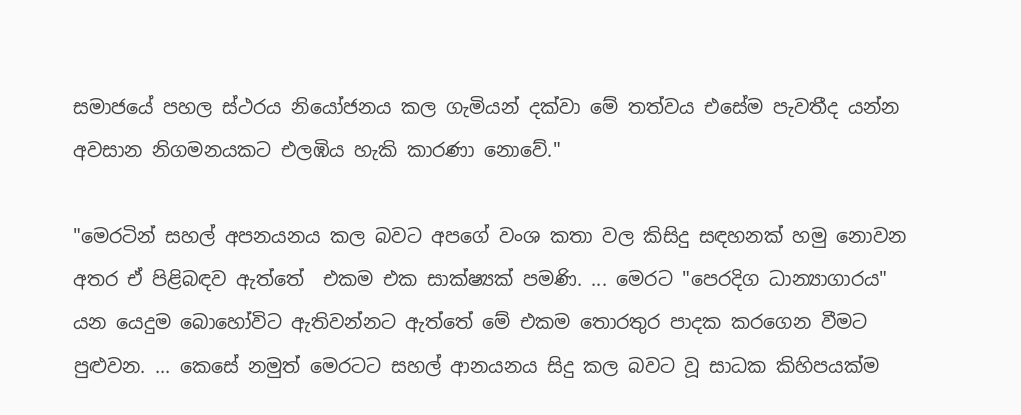සමාජයේ පහල ස්ථරය නියෝජනය කල ගැමියන් දක්වා මේ තත්වය එසේම පැවතීද යන්න අවසාන නිගමනයකට එලඹිය හැකි කාරණා නොවේ."

"මෙරටින් සහල් අපනයනය කල බවට අපගේ වංශ කතා වල කිසිදු සඳහනක් හමු නොවන අතර ඒ පිළිබඳව ඇත්තේ  එකම එක සාක්ෂ්‍යක් පමණි. ... මෙරට "පෙරදිග ධාන්‍යාගාරය" යන යෙදුම බොහෝවිට ඇතිවන්නට ඇත්තේ මේ එකම තොරතුර පාදක කරගෙන වීමට පුළුවන. ... කෙසේ නමුත් මෙරටට සහල් ආනයනය සිදු කල බවට වූ සාධක කිහිපයක්ම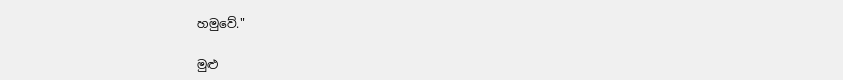හමුවේ."

මුළු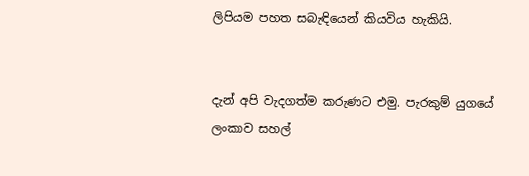ලිපියම පහත සබැඳියෙන් කියවිය හැකියි.


දැන් අපි වැදගත්ම කරුණට එමු. පැරකුම් යුගයේ ලංකාව සහල්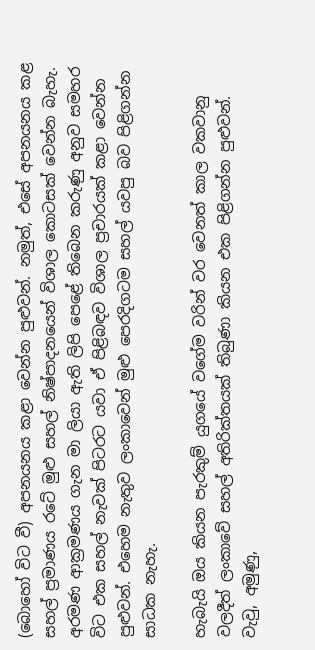(බොහෝ විට වී) අපනයනය කළා වෙන්න පුළුවන්. නමුත්, එසේ අපනයනය කළ සහල් ප්‍රමාණය රටේ මුළු සහල් නිෂ්පාදනයෙන් විශාල කොටසක් වෙන්න බැහැ. අරමණ ආක්‍රමණය ගැන මා ලියා ඇති ලිපි පෙළේ තිබෙන කරුණු අනුව සමහර විට එක සහල් නැවක් පිටරට යවා ඒ පිළිබඳව විශාල ප්‍රචාරයක් කළා වෙන්න පුළුවන්. එහෙම නැතුව ලංකාවෙන් මුළු පෙරදිගටම සහල් යවපු බව පිළිගන්න සාධක නැහැ.

හැබැයි ඔය කියන පැරකුම් යුගයේ වගේම වරින් වර වෙනත් කාල වකවානු වලදීත් ලංකාවේ සහල් අතිරික්තයක් තිබුණා කියන එක පිළිගන්න පුළුවන්. වැවු, අමුණු,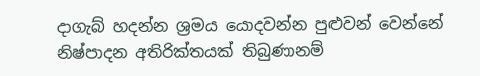දාගැබ් හදන්න ශ්‍රමය යොදවන්න පුළුවන් වෙන්නේ නිෂ්පාදන අතිරික්තයක් තිබුණානම්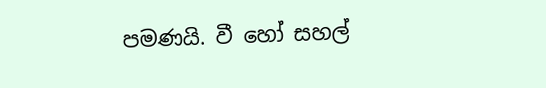පමණයි. වී හෝ සහල්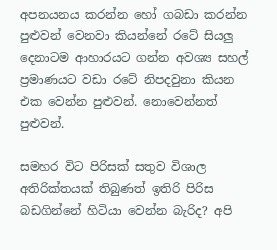අපනයනය කරන්න හෝ ගබඩා කරන්න පුළුවන් වෙනවා කියන්නේ රටේ සියලු දෙනාටම ආහාරයට ගන්න අවශ්‍ය සහල් ප්‍රමාණයට වඩා රටේ නිපදවුනා කියන එක වෙන්න පුළුවන්. නොවෙන්නත් පුළුවන්.

සමහර විට පිරිසක් සතුව විශාල අතිරික්තයක් තිබුණත් ඉතිරි පිරිස බඩගින්නේ හිටියා වෙන්න බැරිද? අපි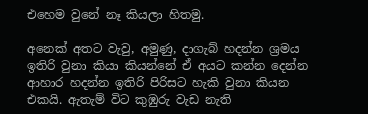එහෙම වුනේ නෑ කියලා හිතමු.

අනෙක් අතට වැවු, අමුණු, දාගැබ් හදන්න ශ්‍රමය ඉතිරි වුනා කියා කියන්නේ ඒ අයට කන්න දෙන්න ආහාර හදන්න ඉතිරි පිරිසට හැකි වුනා කියන එකයි. ඇතැම් විට කුඹුරු වැඩ නැති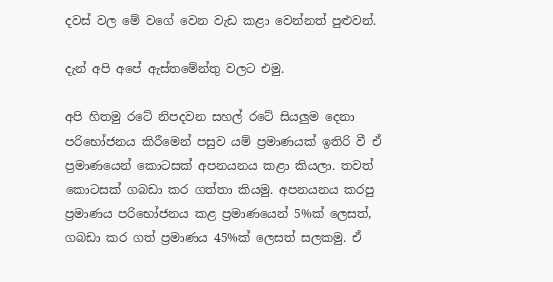දවස් වල මේ වගේ වෙන වැඩ කළා වෙන්නත් පුළුවන්.

දැන් අපි අපේ ඇස්තමේන්තු වලට එමු.

අපි හිතමු රටේ නිපදවන සහල් රටේ සියලුම දෙනා පරිභෝජනය කිරීමෙන් පසුව යම් ප්‍රමාණයක් ඉතිරි වී ඒ ප්‍රමාණයෙන් කොටසක් අපනයනය කළා කියලා. තවත් කොටසක් ගබඩා කර ගත්තා කියමු. අපනයනය කරපු ප්‍රමාණය පරිභෝජනය කළ ප්‍රමාණයෙන් 5%ක් ලෙසත්, ගබඩා කර ගත් ප්‍රමාණය 45%ක් ලෙසත් සලකමු. ඒ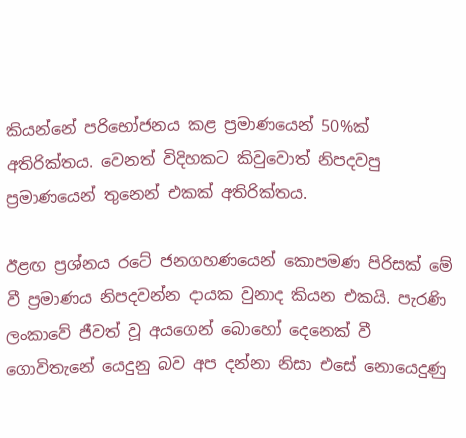කියන්නේ පරිභෝජනය කළ ප්‍රමාණයෙන් 50%ක් අතිරික්තය. වෙනත් විදිහකට කිවුවොත් නිපදවපු ප්‍රමාණයෙන් තුනෙන් එකක් අතිරික්තය.

ඊළඟ ප්‍රශ්නය රටේ ජනගහණයෙන් කොපමණ පිරිසක් මේ වී ප්‍රමාණය නිපදවන්න දායක වුනාද කියන එකයි. පැරණි ලංකාවේ ජීවත් වූ අයගෙන් බොහෝ දෙනෙක් වී ගොවිතැනේ යෙදුනු බව අප දන්නා නිසා එසේ නොයෙදුණු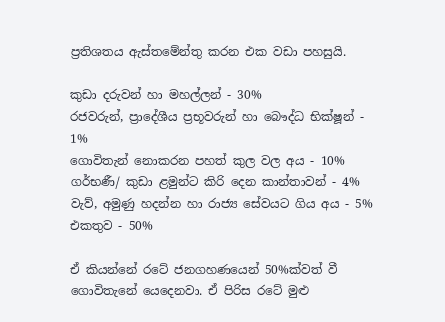ප්‍රතිශතය ඇස්තමේන්තු කරන එක වඩා පහසුයි.

කුඩා දරුවන් හා මහල්ලන් - 30%
රජවරුන්, ප්‍රාදේශීය ප්‍රභූවරුන් හා බෞද්ධ භික්ෂූන් - 1%
ගොවිතැන් නොකරන පහත් කුල වල අය - 10%
ගර්භණී/ කුඩා ළමුන්ට කිරි දෙන කාන්තාවන් - 4%
වැව්, අමුණු හදන්න හා රාජ්‍ය සේවයට ගිය අය - 5%
එකතුව - 50%

ඒ කියන්නේ රටේ ජනගහණයෙන් 50%ක්වත් වී ගොවිතැනේ යෙදෙනවා. ඒ පිරිස රටේ මුළු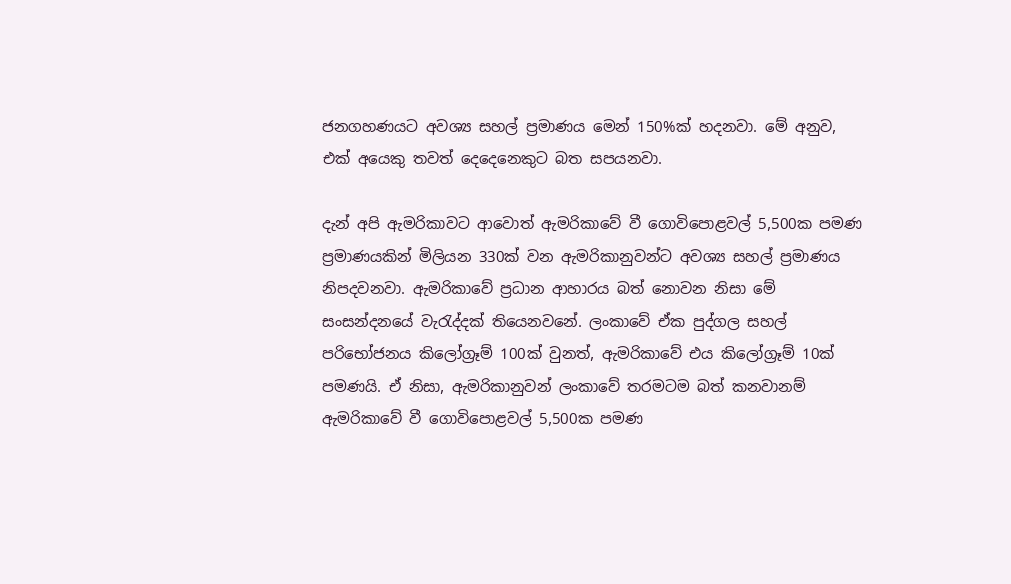ජනගහණයට අවශ්‍ය සහල් ප්‍රමාණය මෙන් 150%ක් හදනවා. මේ අනුව, එක් අයෙකු තවත් දෙදෙනෙකුට බත සපයනවා.

දැන් අපි ඇමරිකාවට ආවොත් ඇමරිකාවේ වී ගොවිපොළවල් 5,500ක පමණ ප්‍රමාණයකින් මිලියන 330ක් වන ඇමරිකානුවන්ට අවශ්‍ය සහල් ප්‍රමාණය නිපදවනවා. ඇමරිකාවේ ප්‍රධාන ආහාරය බත් නොවන නිසා මේ සංසන්දනයේ වැරැද්දක් තියෙනවනේ. ලංකාවේ ඒක පුද්ගල සහල් පරිභෝජනය කිලෝග්‍රෑම් 100ක් වුනත්, ඇමරිකාවේ එය කිලෝග්‍රෑම් 10ක් පමණයි. ඒ නිසා, ඇමරිකානුවන් ලංකාවේ තරමටම බත් කනවානම් ඇමරිකාවේ වී ගොවිපොළවල් 5,500ක පමණ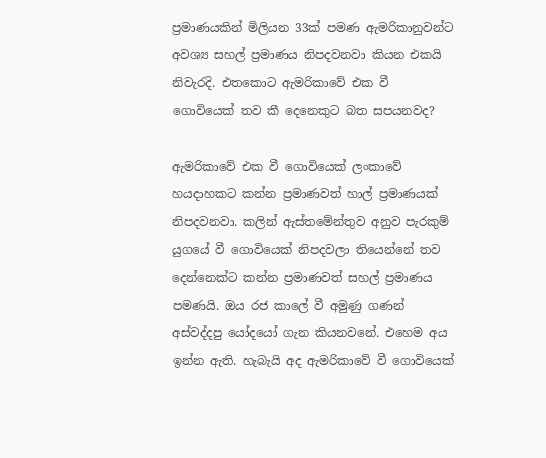ප්‍රමාණයකින් මිලියන 33ක් පමණ ඇමරිකානුවන්ට අවශ්‍ය සහල් ප්‍රමාණය නිපදවනවා කියන එකයි නිවැරදි. එතකොට ඇමරිකාවේ එක වී ගොවියෙක් තව කී දෙනෙකුට බත සපයනවද?

ඇමරිකාවේ එක වී ගොවියෙක් ලංකාවේ හයදාහකට කන්න ප්‍රමාණවත් හාල් ප්‍රමාණයක් නිපදවනවා. කලින් ඇස්තමේන්තුව අනුව පැරකුම් යුගයේ වී ගොවියෙක් නිපදවලා තියෙන්නේ තව දෙන්නෙක්ට කන්න ප්‍රමාණවත් සහල් ප්‍රමාණය පමණයි. ඔය රජ කාලේ වී අමුණු ගණන් අස්වද්දපු යෝදයෝ ගැන කියනවනේ. එහෙම අය ඉන්න ඇති. හැබැයි අද ඇමරිකාවේ වී ගොවියෙක්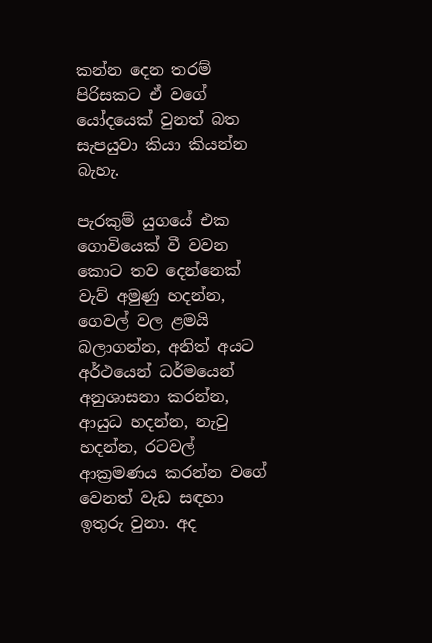කන්න දෙන තරම් පිරිසකට ඒ වගේ යෝදයෙක් වුනත් බත සැපයුවා කියා කියන්න බැහැ.

පැරකුම් යුගයේ එක ගොවියෙක් වී වවන කොට තව දෙන්නෙක් වැව් අමුණු හදන්න, ගෙවල් වල ළමයි බලාගන්න, අනිත් අයට අර්ථයෙන් ධර්මයෙන් අනුශාසනා කරන්න, ආයුධ හදන්න, නැවු හදන්න, රටවල් ආක්‍රමණය කරන්න වගේ වෙනත් වැඩ සඳහා ඉතුරු වුනා. අද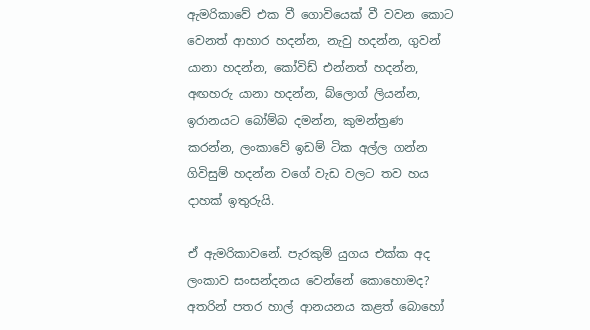ඇමරිකාවේ එක වී ගොවියෙක් වී වවන කොට වෙනත් ආහාර හදන්න, නැවු හදන්න, ගුවන් යානා හදන්න, කෝවිඩ් එන්නත් හදන්න, අඟහරු යානා හදන්න, බ්ලොග් ලියන්න, ඉරානයට බෝම්බ දමන්න, කුමන්ත්‍රණ කරන්න, ලංකාවේ ඉඩම් ටික අල්ල ගන්න ගිවිසුම් හදන්න වගේ වැඩ වලට තව හය දාහක් ඉතුරුයි.

ඒ ඇමරිකාවනේ. පැරකුම් යුගය එක්ක අද ලංකාව සංසන්දනය වෙන්නේ කොහොමද? අතරින් පතර හාල් ආනයනය කළත් බොහෝ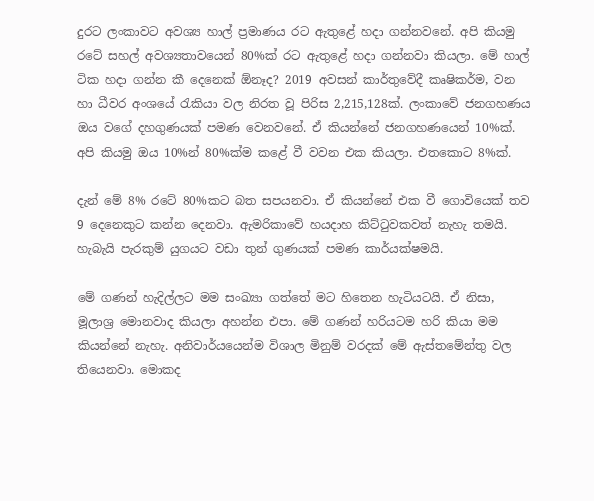දුරට ලංකාවට අවශ්‍ය හාල් ප්‍රමාණය රට ඇතුළේ හදා ගන්නවනේ. අපි කියමු රටේ සහල් අවශ්‍යතාවයෙන් 80%ක් රට ඇතුළේ හදා ගන්නවා කියලා. මේ හාල් ටික හදා ගන්න කී දෙනෙක් ඕනෑද? 2019 අවසන් කාර්තුවේදී කෘෂිකර්ම, වන හා ධීවර අංශයේ රැකියා වල නිරත වූ පිරිස 2,215,128ක්. ලංකාවේ ජනගහණය ඔය වගේ දහගුණයක් පමණ වෙනවනේ. ඒ කියන්නේ ජනගහණයෙන් 10%ක්. අපි කියමු ඔය 10%න් 80%ක්ම කළේ වී වවන එක කියලා. එතකොට 8%ක්.

දැන් මේ 8% රටේ 80%කට බත සපයනවා. ඒ කියන්නේ එක වී ගොවියෙක් තව 9 දෙනෙකුට කන්න දෙනවා. ඇමරිකාවේ හයදාහ කිට්ටුවකවත් නැහැ තමයි. හැබැයි පැරකුම් යුගයට වඩා තුන් ගුණයක් පමණ කාර්යක්ෂමයි.

මේ ගණන් හැදිල්ලට මම සංඛ්‍යා ගත්තේ මට හිතෙන හැටියටයි. ඒ නිසා, මූලාශ්‍ර මොනවාද කියලා අහන්න එපා. මේ ගණන් හරියටම හරි කියා මම කියන්නේ නැහැ. අනිවාර්යයෙන්ම විශාල මිනුම් වරදක් මේ ඇස්තමේන්තු වල තියෙනවා. මොකද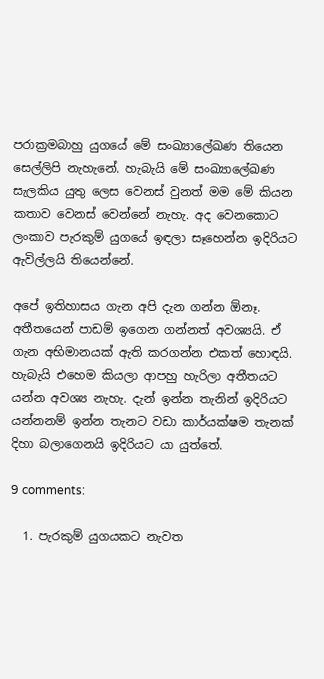පරාක්‍රමබාහු යුගයේ මේ සංඛ්‍යාලේඛණ තියෙන සෙල්ලිපි නැහැනේ. හැබැයි මේ සංඛ්‍යාලේඛණ සැලකිය යුතු ලෙස වෙනස් වුනත් මම මේ කියන කතාව වෙනස් වෙන්නේ නැහැ. අද වෙනකොට ලංකාව පැරකුම් යුගයේ ඉඳලා සෑහෙන්න ඉදිරියට ඇවිල්ලයි තියෙන්නේ.

අපේ ඉතිහාසය ගැන අපි දැන ගන්න ඕනෑ. අතීතයෙන් පාඩම් ඉගෙන ගන්නත් අවශ්‍යයි. ඒ ගැන අභිමානයක් ඇති කරගන්න එකත් හොඳයි. හැබැයි එහෙම කියලා ආපහු හැරිලා අතීතයට යන්න අවශ්‍ය නැහැ. දැන් ඉන්න තැනින් ඉදිරියට යන්නනම් ඉන්න තැනට වඩා කාර්යක්ෂම තැනක් දිහා බලාගෙනයි ඉදිරියට යා යුත්තේ.

9 comments:

  1. පැරකුම් යුගයකට නැවත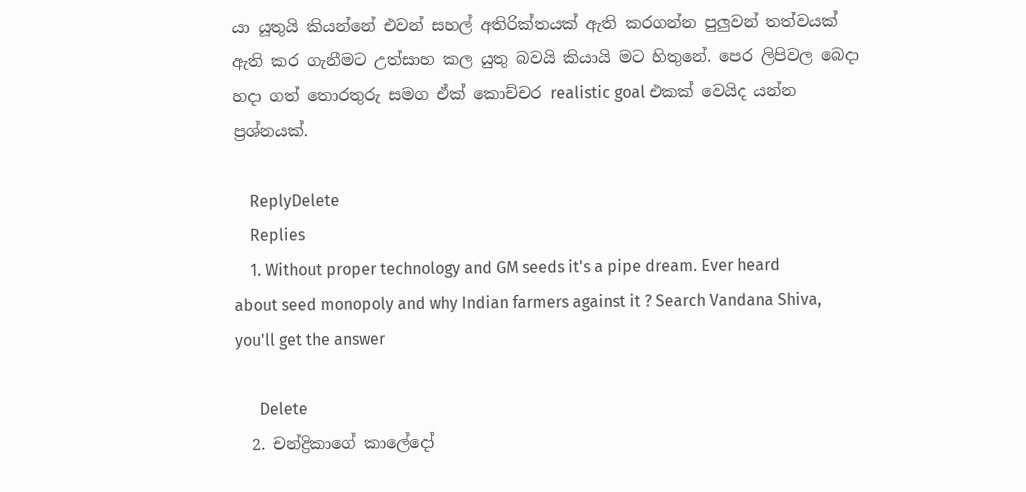යා යූතුයි කියන්නේ එවන් සහල් අතිරික්තයක් ඇති කරගන්න පුලුවන් තත්වයක් ඇති කර ගැනීමට උත්සාහ කල යුතු බවයි කියායි මට හිතුනේ. පෙර ලිපිවල බෙදා හදා ගත් තොරතුරු සමග ඒක් කොච්චර realistic goal එකක් වෙයිද යන්න ප්‍රශ්නයක්.

    ReplyDelete
    Replies
    1. Without proper technology and GM seeds it's a pipe dream. Ever heard about seed monopoly and why Indian farmers against it ? Search Vandana Shiva, you'll get the answer

      Delete
  2. චන්ද්‍රිකාගේ කාලේදෝ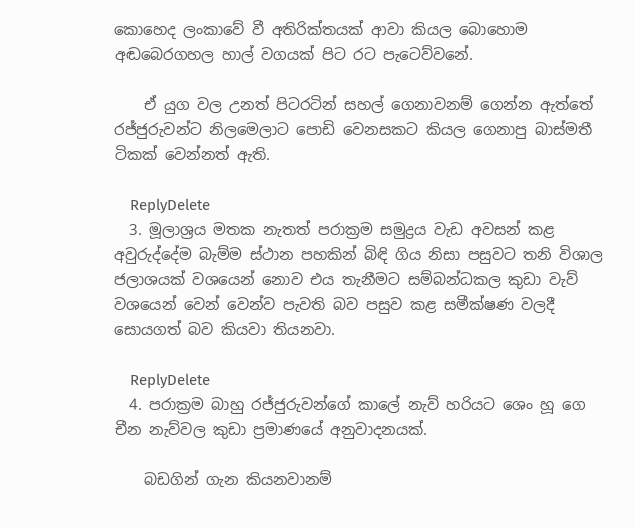කොහෙද ලංකාවේ වී අතිරික්තයක් ආවා කියල බොහොම අඬබෙරගහල හාල් වගයක් පිට රට පැටෙව්වනේ.

    ඒ යුග වල උනත් පිටරටින් සහල් ගෙනාවනම් ගෙන්න ඇත්තේ රජ්ජුරුවන්ට නිලමෙලාට පොඩි වෙනසකට කියල ගෙනාපු බාස්මතී ටිකක් වෙන්නත් ඇති.

    ReplyDelete
  3. මූලාශ්‍රය මතක නැතත් පරාක්‍රම සමුද්‍රය වැඩ අවසන් කළ අවුරුද්දේම බැම්ම ස්ථාන පහකින් බිඳි ගිය නිසා පසුවට තනි විශාල ජලාශයක් වශයෙන් නොව එය තැනීමට සම්බන්ධකල කුඩා වැව් වශයෙන් වෙන් වෙන්ව පැවති බව පසුව කළ සමීක්ෂණ වලදී සොයගත් බව කියවා තියනවා.

    ReplyDelete
  4. පරාක්‍රම බාහු රජ්ජුරුවන්ගේ කාලේ නැව් හරියට ශෙං හූ ගෙ චීන නැව්වල කුඩා ප්‍රමාණයේ අනුවාදනයක්.

    බඩගින් ගැන කියනවානම්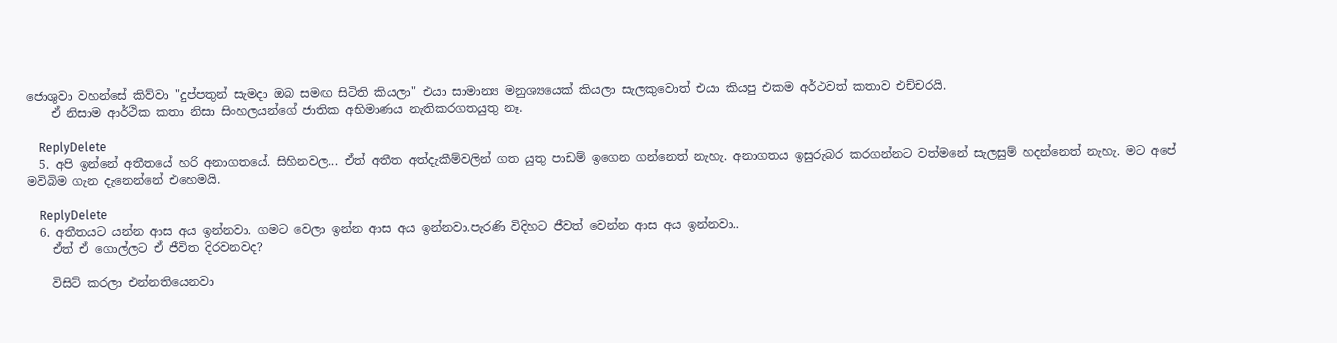ජොශුවා වහන්සේ කිව්වා "දුප්පතුන් සැමදා ඔබ සමඟ සිටිති කියලා" එයා සාමාන්‍ය මනුශ්‍යයෙක් කියලා සැලකුවොත් එයා කියපු එකම අර්ථවත් කතාව එච්චරයි.
    ඒ නිසාම ආර්ථික කතා නිසා සිංහලයන්ගේ ජාතික අභිමාණය නැතිකරගතයුතු නෑ.

    ReplyDelete
  5. අපි ඉන්නේ අතීතයේ හරි අනාගතයේ. සිහිනවල... ඒත් අතීත අත්දැකීම්වලින් ගත යුතු පාඩම් ඉගෙන ගන්නෙත් නැහැ. අනාගතය ඉසුරුබර කරගන්නට වත්මනේ සැලසුම් හදන්නෙත් නැහැ. මට අපේ මවිබිම ගැන දැනෙන්නේ එහෙමයි.

    ReplyDelete
  6. අතීතයට යන්න ආස අය ඉන්නවා. ගමට වෙලා ඉන්න ආස අය ඉන්නවා.පැරණි විදිහට ජීවත් වෙන්න ආස අය ඉන්නවා..
    ඒත් ඒ ගොල්ලට ඒ ජීවිත දිරවනවද?

    විසිට් කරලා එන්නතියෙනවා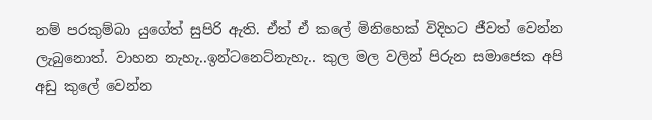නම් පරකුම්බා යුගේත් සුපිරි ඇති. ඒත් ඒ කලේ මිනිහෙක් විදිහට ජීවත් වෙන්න ලැබුනොත්. වාහන නැහැ..ඉන්ටනෙට්නැහැ.. කුල මල වලින් පිරුන සමාජෙක අපි අඩු කුලේ වෙන්න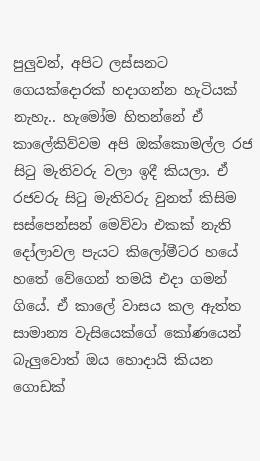පුලුවන්, අපිට ලස්සනට ගෙයක්දොරක් හදාගන්න හැටියක් නැහැ.. හැමෝම හිතන්නේ ඒ කාලේකිව්වම අපි ඔක්කොමල්ල රජ සිටු මැතිවරු වලා ඉදී කියලා. ඒ රජවරු සිටු මැතිවරු වුනත් කිසිම සස්පෙන්සන් මෙව්වා එකක් නැති දෝලාවල පැයට කිලෝමීටර හයේ හතේ වේගෙන් තමයි එදා ගමන් ගියේ. ඒ කාලේ වාසය කල ඇත්ත සාමාන්‍ය වැසියෙක්ගේ කෝණයෙන් බැලුවොත් ඔය හොදායි කියන ගොඩක්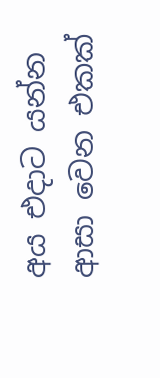අය එදාට යන්න ආසා වෙන එකක්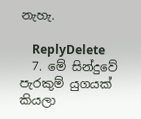නැහැ.

    ReplyDelete
  7. මේ සින්දුවේ පැරකුම් යුගයක් කියලා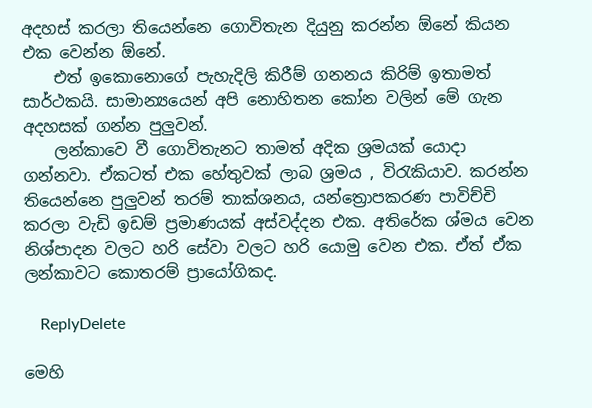අදහස් කරලා තියෙන්නෙ ගොවිතැන දියුනු කරන්න ඕනේ කියන එක වෙන්න ඕනේ.
    එත් ඉකොනොගේ පැහැදිලි කිරීම් ගනනය කිරිම් ඉතාමත් සාර්ථකයි. සාමාන්‍යයෙන් අපි නොහිතන කෝන වලින් මේ ගැන අදහසක් ගන්න පුලුවන්.
    ලන්කාවෙ වී ගොවිතැනට තාමත් අදික ශ්‍රමයක් යොදා ගන්නවා. ඒකටත් එක හේතුවක් ලාබ ශ්‍රමය , විරැකියාව. කරන්න තියෙන්නෙ පුලුවන් තරම් තාක්ශනය, යන්ත්‍රොපකරණ පාවිච්චි කරලා වැඩි ඉඩම් ප්‍රමාණයක් අස්වද්දන එක. අතිරේක ශ්මය වෙන නිශ්පාදන වලට හරි සේවා වලට හරි යොමු වෙන එක. ඒත් ඒක ලන්කාවට කොතරම් ප්‍රායෝගිකද.

    ReplyDelete

මෙහි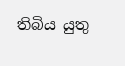තිබිය යුතු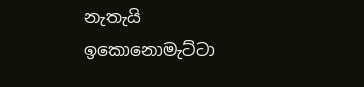නැතැයි ඉකොනොමැට්ටා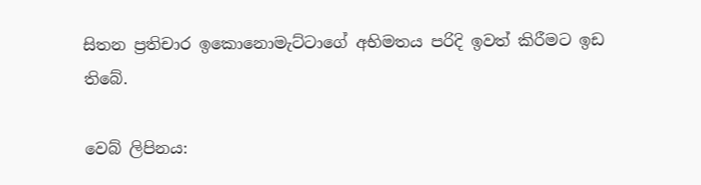සිතන ප්‍රතිචාර ඉකොනොමැට්ටාගේ අභිමතය පරිදි ඉවත් කිරීමට ඉඩ තිබේ.

වෙබ් ලිපිනය: